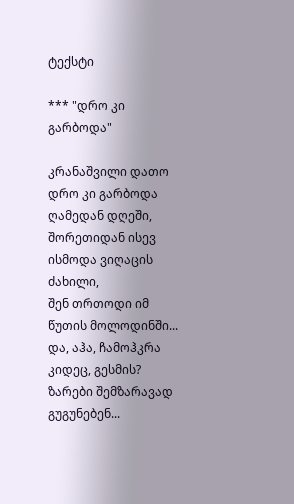ტექსტი

*** "დრო კი გარბოდა"

კრანაშვილი დათო
დრო კი გარბოდა ღამედან დღეში,
შორეთიდან ისევ ისმოდა ვიღაცის ძახილი,
შენ თრთოდი იმ წუთის მოლოდინში...
და, აჰა, ჩამოჰკრა კიდეც, გესმის?
ზარები შემზარავად გუგუნებენ...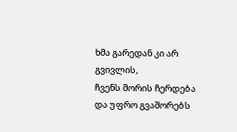ხმა გარედან კი არ გვივლის,
ჩვენს შორის ჩერდება
და უფრო გვაშორებს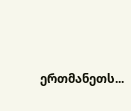ერთმანეთს...